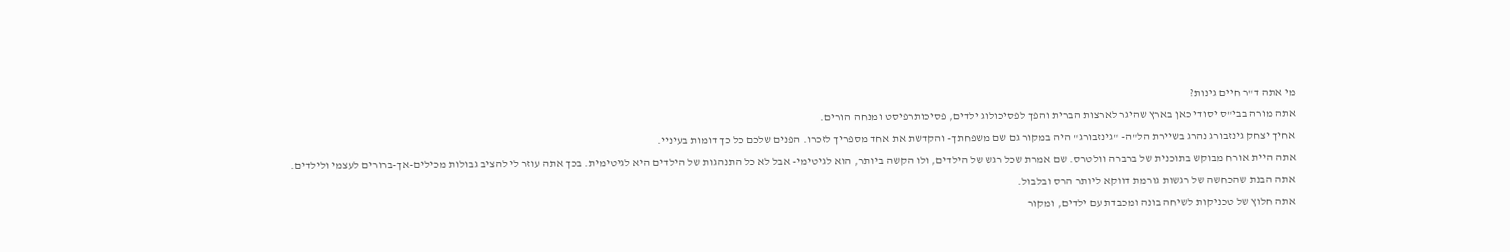מי אתה ד"ר חיים גינות?
אתה מורה בבי"ס יסודי כאן בארץ שהיגר לארצות הברית והפך לפסיכולוג ילדים, פסיכותרפיסט ומנחה הורים.
אחיך יצחק גינזבורג נהרג בשיירת הל"ה- "גינזבורג" היה במקור גם שם משפחתך- והקדשת את אחד מספריך לזכרו. הפנים שלכם כל כך דומות בעיניי.
אתה היית אורח מבוקש בתוכנית של ברברה וולטרס. שם אמרת שכל רגש של הילדים, ולו הקשה ביותר, הוא לגיטימי- אבל לא כל התנהגות של הילדים היא לגיטימית. בכך אתה עוזר לי להציב גבולות מכילים-אך-ברורים לעצמי ולילדים.
אתה הבנת שהכחשה של רגשות גורמת דווקא ליותר הרס ובלבול.
אתה חלוץ של טכניקות לשיחה בונה ומכבדת עם ילדים, ומקור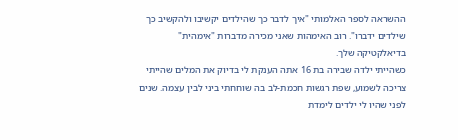ההשראה לספר האלמותי "איך לדבר כך שהילדים יקשיבו ולהקשיב כך שילדים ידברו". רוב האימהות שאני מכירה מדברות "אימהית" בדיאלקטיקה שלך.
כשהייתי ילדה שבירה בת 16 אתה הענקת לי בדיוק את המלים שהייתי צריכה לשמוע, שפת רגשות חכמת-לב בה שוחחתי ביני לבין עצמה. שנים לפני שהיו לי ילדים לימדת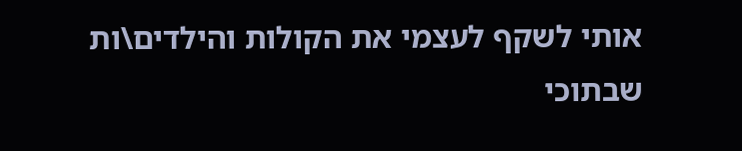אותי לשקף לעצמי את הקולות והילדים\ות שבתוכי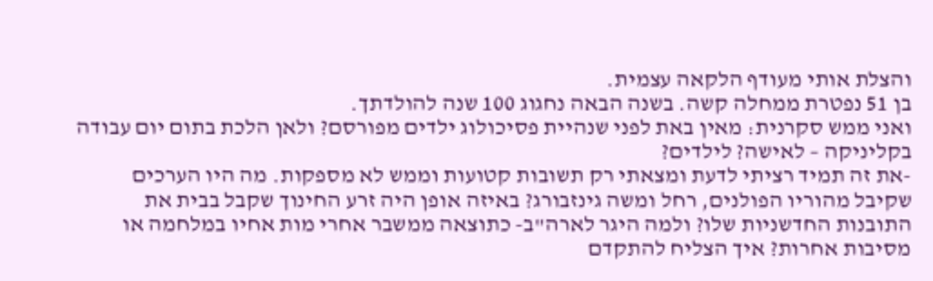והצלת אותי מעודף הלקאה עצמית.
בן 51 נפטרת ממחלה קשה. בשנה הבאה נחגוג 100 שנה להולדתך.
ואני ממש סקרנית: מאין באת לפני שנהיית פסיכולוג ילדים מפורסם? ולאן הלכת בתום יום עבודה בקליניקה – לאישה? לילדים?
-את זה תמיד רציתי לדעת ומצאתי רק תשובות קטועות וממש לא מספקות. מה היו הערכים שקיבל מהוריו הפולנים, רחל ומשה גינזבורג? באיזה אופן היה זרע החינוך שקבל בבית את התובנות החדשניות שלו? ולמה היגר לארה"ב- כתוצאה ממשבר אחרי מות אחיו במלחמה או מסיבות אחרות? איך הצליח להתקדם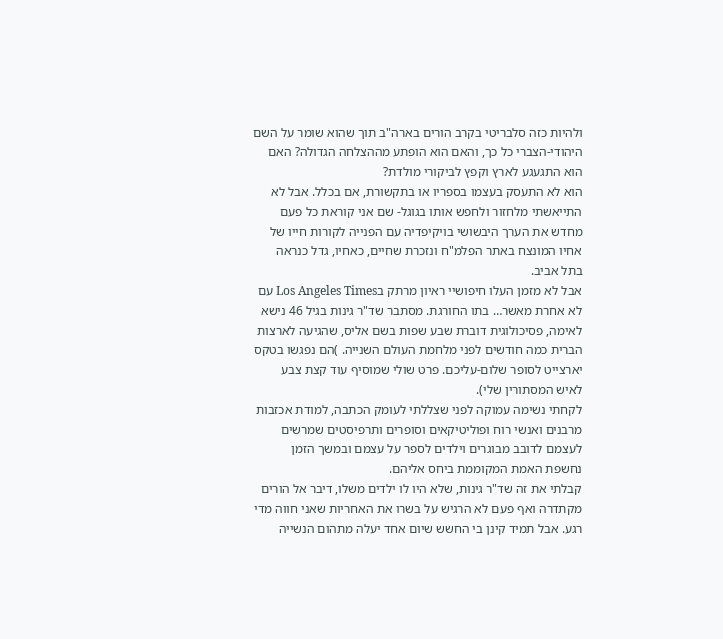ולהיות כזה סלבריטי בקרב הורים בארה"ב תוך שהוא שומר על השם היהודי-הצברי כל כך, והאם הוא הופתע מההצלחה הגדולה? האם הוא התגעגע לארץ וקפץ לביקורי מולדת?
הוא לא התעסק בעצמו בספריו או בתקשורת, אם בכלל. אבל לא התייאשתי מלחזור ולחפש אותו בגוגל- שם אני קוראת כל פעם מחדש את הערך היבשושי בויקיפדיה עם הפנייה לקורות חייו של אחיו המונצח באתר הפלמ"ח ונזכרת שחיים, כאחיו, גדל כנראה בתל אביב.
אבל לא מזמן העלו חיפושיי ראיון מרתק בLos Angeles Times עם לא אחרת מאשר… בתו החורגת. מסתבר שד"ר גינות בגיל 46 נישא לאימה, פסיכולוגית דוברת שבע שפות בשם אליס, שהגיעה לארצות הברית כמה חודשים לפני מלחמת העולם השנייה. )הם נפגשו בטקס יארצייט לסופר שלום-עליכם. פרט שולי שמוסיף עוד קצת צבע לאיש המסתורין שלי).
לקחתי נשימה עמוקה לפני שצללתי לעומק הכתבה, למודת אכזבות מרבנים ואנשי רוח ופוליטיקאים וסופרים ותרפיסטים שמרשים לעצמם לדובב מבוגרים וילדים לספר על עצמם ובמשך הזמן נחשפת האמת המקוממת ביחס אליהם.
קבלתי את זה שד"ר גינות, שלא היו לו ילדים משלו, דיבר אל הורים מקתדרה ואף פעם לא הרגיש על בשרו את האחריות שאני חווה מדי רגע. אבל תמיד קינן בי החשש שיום אחד יעלה מתהום הנשייה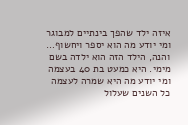איזה ילד שהפך בינתיים למבוגר ומי יודע מה הוא יספר ויחשוף…
והנה, הילד הזה הוא ילדה בשם מימי. היא כמעט בת 40 בעצמה ומי יודע מה היא שמרה לעצמה כל השנים שעלול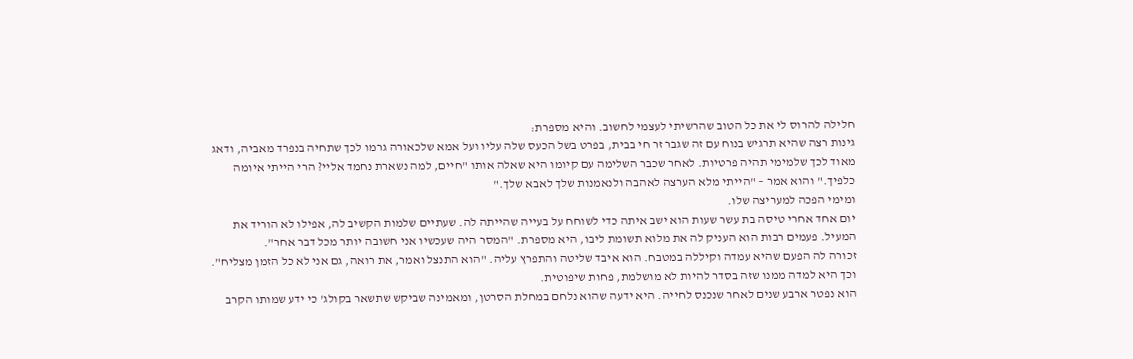חלילה להרוס לי את כל הטוב שהרשיתי לעצמי לחשוב. והיא מספרת:
גינות רצה שהיא תרגיש בנוח עם זה שגבר זר חי בבית, בפרט בשל הכעס שלה עליו ועל אמא שלכאורה גרמו לכך שתחיה בנפרד מאביה, ודאג מאוד לכך שלמימי תהיה פרטיות. לאחר שכבר השלימה עם קיומו היא שאלה אותו "חיים, למה נשארת נחמד אליי? הרי הייתי איומה כלפיך." והוא אמר – "הייתי מלא הערצה לאהבה ולנאמנות שלך לאבא שלך."
ומימי הפכה למעריצה שלו.
יום אחד אחרי טיסה בת עשר שעות הוא ישב איתה כדי לשוחח על בעייה שהייתה לה. שעתיים שלמות הקשיב לה, אפילו לא הוריד את המעיל. פעמים רבות הוא העניק לה את מלוא תשומת ליבו, היא מספרת. "המסר היה שעכשיו אני חשובה יותר מכל דבר אחר".
זכורה לה הפעם שהיא עמדה וקיללה במטבח. הוא איבד שליטה והתפרץ עליה. "הוא התנצל ואמר, את רואה, גם אני לא כל הזמן מצליח".
וכך היא למדה ממנו שזה בסדר להיות לא מושלמת, פחות שיפוטית.
הוא נפטר ארבע שנים לאחר שנכנס לחייה. היא ידעה שהוא נלחם במחלת הסרטן, ומאמינה שביקש שתשאר בקולג' כי ידע שמותו הקרב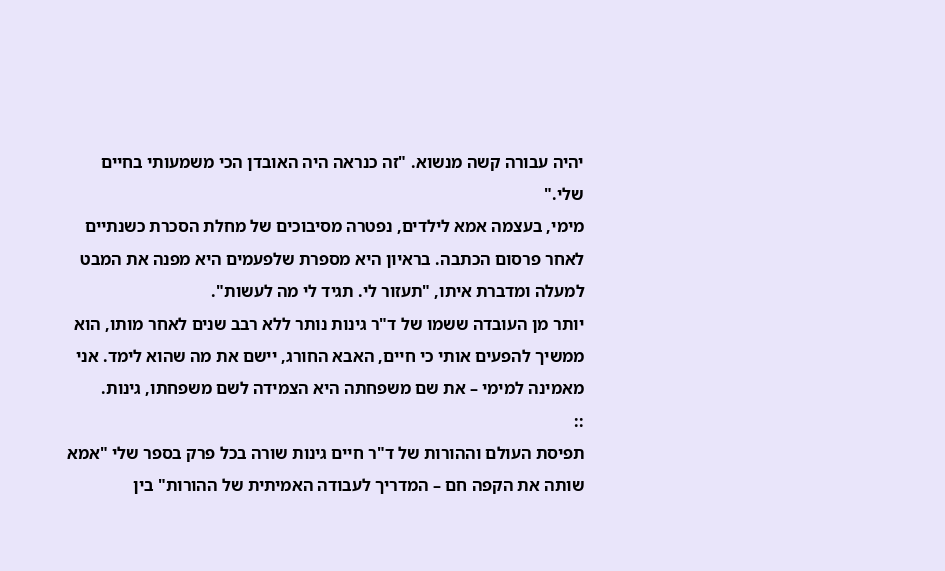יהיה עבורה קשה מנשוא. "זה כנראה היה האובדן הכי משמעותי בחיים שלי."
מימי, בעצמה אמא לילדים, נפטרה מסיבוכים של מחלת הסכרת כשנתיים לאחר פרסום הכתבה. בראיון היא מספרת שלפעמים היא מפנה את המבט למעלה ומדברת איתו, "תעזור לי. תגיד לי מה לעשות".
יותר מן העובדה ששמו של ד"ר גינות נותר ללא רבב שנים לאחר מותו, הוא ממשיך להפעים אותי כי חיים, האבא החורג, יישם את מה שהוא לימד. אני מאמינה למימי – את שם משפחתה היא הצמידה לשם משפחתו, גינות.
::
תפיסת העולם וההורות של ד"ר חיים גינות שורה בכל פרק בספר שלי "אמא שותה את הקפה חם – המדריך לעבודה האמיתית של ההורות" בין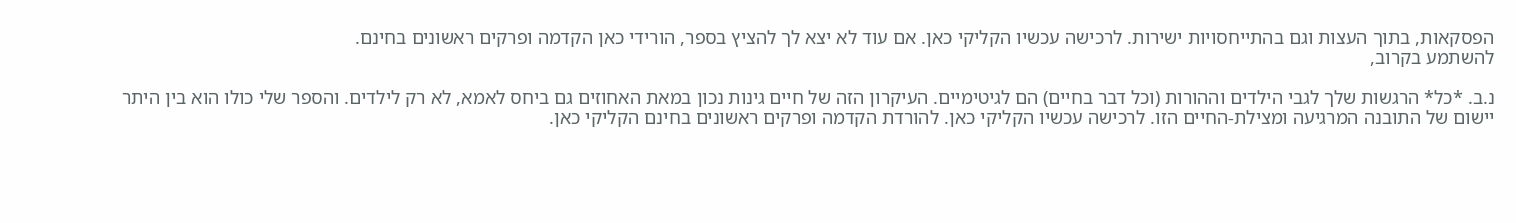הפסקאות, בתוך העצות וגם בהתייחסויות ישירות. לרכישה עכשיו הקליקי כאן. אם עוד לא יצא לך להציץ בספר, הורידי כאן הקדמה ופרקים ראשונים בחינם.
להשתמע בקרוב,

נ.ב. *כל* הרגשות שלך לגבי הילדים וההורות (וכל דבר בחיים) הם לגיטימיים. העיקרון הזה של חיים גינות נכון במאת האחוזים גם ביחס לאמא, לא רק לילדים. והספר שלי כולו הוא בין היתר יישום של התובנה המרגיעה ומצילת-החיים הזו. לרכישה עכשיו הקליקי כאן. להורדת הקדמה ופרקים ראשונים בחינם הקליקי כאן.